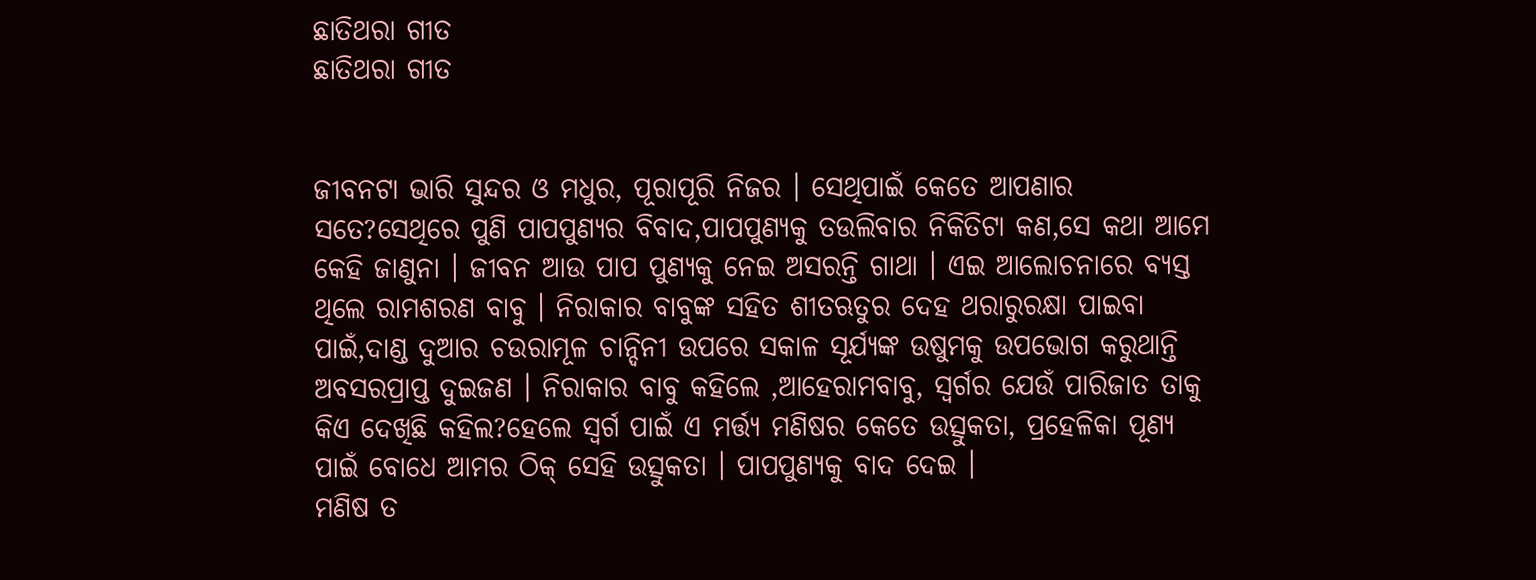ଛାତିଥରା ଗୀତ
ଛାତିଥରା ଗୀତ


ଜୀବନଟା ଭାରି ସୁନ୍ଦର ଓ ମଧୁର, ପୂରାପୂରି ନିଜର । ସେଥିପାଇଁ କେତେ ଆପଣାର ସତେ?ସେଥିରେ ପୁଣି ପାପପୁଣ୍ୟର ବିବାଦ,ପାପପୁଣ୍ୟକୁ ତଉଲିବାର ନିକିତିଟା କଣ,ସେ କଥା ଆମେ କେହି ଜାଣୁନା । ଜୀବନ ଆଉ ପାପ ପୁଣ୍ୟକୁ ନେଇ ଅସରନ୍ତି ଗାଥା । ଏଇ ଆଲୋଚନାରେ ବ୍ୟସ୍ତ ଥିଲେ ରାମଶରଣ ବାବୁ । ନିରାକାର ବାବୁଙ୍କ ସହିତ ଶୀତଋତୁର ଦେହ ଥରାରୁରକ୍ଷା ପାଇବା ପାଇଁ,ଦାଣ୍ଡ ଦୁଆର ଚଉରାମୂଳ ଚାନ୍ଦିନୀ ଉପରେ ସକାଳ ସୂର୍ଯ୍ୟଙ୍କ ଉଷୁମକୁ ଉପଭୋଗ କରୁଥାନ୍ତି ଅବସରପ୍ରାପ୍ତ ଦୁଇଜଣ । ନିରାକାର ବାବୁ କହିଲେ ,ଆହେରାମବାବୁ, ସ୍ୱର୍ଗର ଯେଉଁ ପାରିଜାତ ତାକୁ କିଏ ଦେଖିଛି କହିଲ?ହେଲେ ସ୍ୱର୍ଗ ପାଇଁ ଏ ମର୍ତ୍ତ୍ୟ ମଣିଷର କେତେ ଉତ୍ସୁକତା, ପ୍ରହେଳିକା ପୂଣ୍ୟ ପାଇଁ ବୋଧେ ଆମର ଠିକ୍ ସେହି ଉତ୍ସୁକତା । ପାପପୁଣ୍ୟକୁ ବାଦ ଦେଇ ।
ମଣିଷ ତ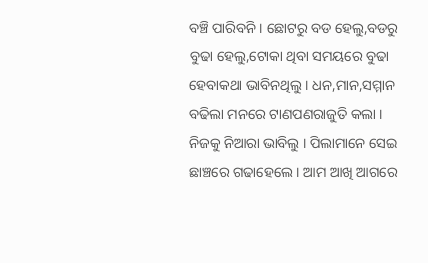ବଞ୍ଚି ପାରିବନି । ଛୋଟରୁ ବଡ ହେଲୁ,ବଡରୁ ବୁଢା ହେଲୁ,ଟୋକା ଥିବା ସମୟରେ ବୁଢା ହେବାକଥା ଭାବିନଥିଲୁ । ଧନ,ମାନ,ସମ୍ମାନ ବଢିଲା ମନରେ ଟାଣପଣରାଜୁତି କଲା । ନିଜକୁ ନିଆରା ଭାବିଲୁ । ପିଲାମାନେ ସେଇ ଛାଞ୍ଚରେ ଗଢାହେଲେ । ଆମ ଆଖି ଆଗରେ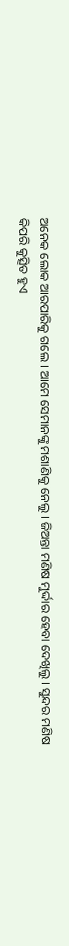ଅନେକ ଲୋକ ଆରପାରିକୁ ଗଲେ । ଆମେ ସେମାନଙ୍କୁ ମଶାଣିକୁ ନେଲୁ । ଜିଅନ୍ତା ମଣିଷ ମୁର୍ଦ୍ଦାର ହେବା ଦେଖିଲୁ । ସୁନ୍ଦର ମଣିଷ କିପରି କୁତ୍ସିତ ହୁଏ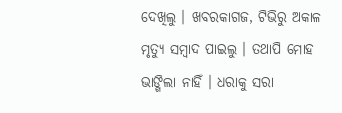ଦେଖିଲୁ । ଖବରକାଗଜ, ଟିଭିରୁ ଅକାଳ ମୃତ୍ୟୁ ସମ୍ବାଦ ପାଇଲୁ । ତଥାପି ମୋହ ଭାଙ୍ଗିଲା ନାହିଁ । ଧରାକୁ ସରା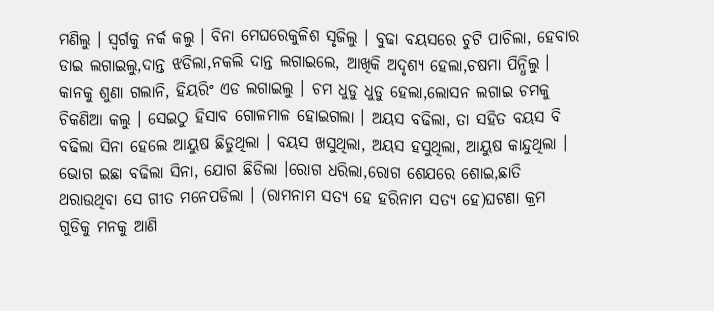ମଣିଲୁ । ସ୍ୱର୍ଗକୁ ନର୍କ କଲୁ । ବିନା ମେଘରେକୁଳିଶ ସୃଜିଲୁ । ବୁଢା ବୟସରେ ଚୁଟି ପାଚିଲା, ହେବାର ଡାଇ ଲଗାଇଲୁ,ଦାନ୍ତ ଝଡିଲା,ନକଲି ଦାନ୍ତ ଲଗାଇଲେ, ଆଖିକି ଅଦୃଶ୍ୟ ହେଲା,ଚଷମା ପିନ୍ଧିଲୁ । କାନକୁ ଶୁଣା ଗଲାନି, ହିୟରିଂ ଏଡ ଲଗାଇଲୁ । ଚମ ଧୁଡୁ ଧୁଡୁ ହେଲା,ଲୋସନ ଲଗାଇ ଚମକୁ ଚିକଣିଆ କଲୁ । ସେଇଠୁ ହିସାବ ଗୋଳମାଳ ହୋଇଗଲା । ଅୟସ ବଢିଲା, ତା ସହିତ ବୟସ ବି ବଢିଲା ସିନା ହେଲେ ଆୟୁଷ ଛିଡୁଥିଲା । ବୟସ ଖସୁଥିଲା, ଅୟସ ହସୁଥିଲା, ଆୟୁଷ କାନ୍ଦୁଥିଲା । ଭୋଗ ଇଛା ବଢିଲା ସିନା, ଯୋଗ ଛିଡିଲା ।ରୋଗ ଧରିଲା,ରୋଗ ଶେଯରେ ଶୋଇ,ଛାତି ଥରାଉଥିବା ସେ ଗୀତ ମନେପଡିଲା । (ରାମନାମ ସତ୍ୟ ହେ ହରିନାମ ସତ୍ୟ ହେ)ଘଟଣା କ୍ରମ ଗୁଡିକୁ ମନକୁ ଆଣି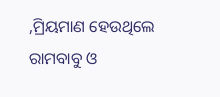,ମ୍ରିୟମାଣ ହେଉଥିଲେ ରାମବାବୁ ଓ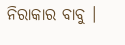ନିରାକାର ବାବୁ ।